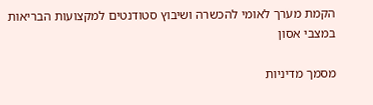הקמת מערך לאומי להכשרה ושיבוץ סטודנטים למקצועות הבריאות במצבי אסון

מסמך מדיניות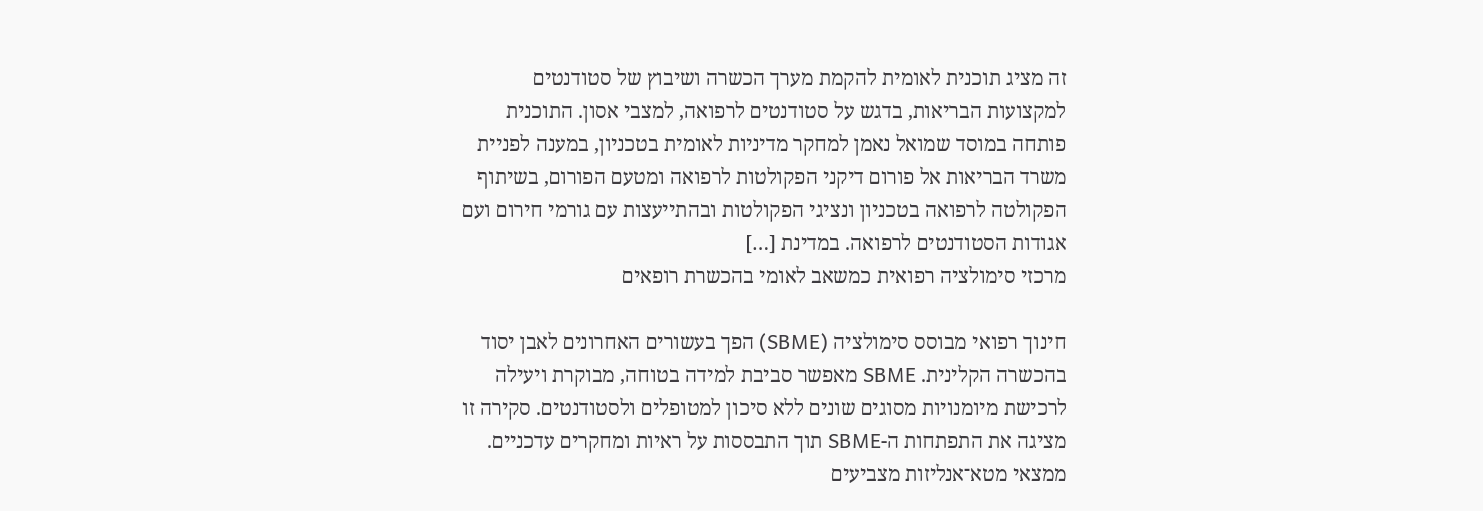זה מציג תוכנית לאומית להקמת מערך הכשרה ושיבוץ של סטודנטים למקצועות הבריאות, בדגש על סטודנטים לרפואה, למצבי אסון. התוכנית פותחה במוסד שמואל נאמן למחקר מדיניות לאומית בטכניון, במענה לפניית משרד הבריאות אל פורום דיקני הפקולטות לרפואה ומטעם הפורום, בשיתוף הפקולטה לרפואה בטכניון ונציגי הפקולטות ובהתייעצות עם גורמי חירום ועם אגודות הסטודנטים לרפואה. במדינת […]
מרכזי סימולציה רפואית כמשאב לאומי בהכשרת רופאים

חינוך רפואי מבוסס סימולציה (SBME) הפך בעשורים האחרונים לאבן יסוד בהכשרה הקלינית. SBME מאפשר סביבת למידה בטוחה, מבוקרת ויעילה לרכישת מיומנויות מסוגים שונים ללא סיכון למטופלים ולסטודנטים. סקירה זו מציגה את התפתחות ה-SBME תוך התבססות על ראיות ומחקרים עדכניים. ממצאי מטא־אנליזות מצביעים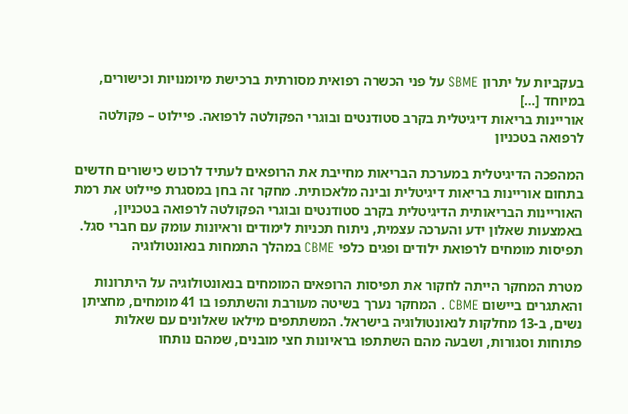בעקביות על יתרון SBME על פני הכשרה רפואית מסורתית ברכישת מיומנויות וכישורים, במיוחד […]
אוריינות בריאות דיגיטלית בקרב סטודנטים ובוגרי הפקולטה לרפואה. פיילוט – פקולטה לרפואה בטכניון

המהפכה הדיגיטלית במערכת הבריאות מחייבת את הרופאים לעתיד לרכוש כישורים חדשים בתחום אוריינות בריאות דיגיטלית ובינה מלאכותית. מחקר זה בחן במסגרת פיילוט את רמת האוריינות הבריאותית הדיגיטלית בקרב סטודנטים ובוגרי הפקולטה לרפואה בטכניון, באמצעות שאלון ידע והערכה עצמית, ניתוח תכניות לימודים וראיונות עומק עם חברי סגל.
תפיסות מומחים לרפואת ילודים ופגים כלפי CBME במהלך התמחות בנאונטולוגיה

מטרת המחקר הייתה לחקור את תפיסות הרופאים המומחים בנאונטולוגיה על היתרונות והאתגרים ביישום CBME . המחקר נערך בשיטה מעורבת והשתתפו בו 41 מומחים, מחציתן נשים, ב-13 מחלקות לנאונטולוגיה בישראל. המשתתפים מילאו שאלונים עם שאלות פתוחות וסגורות, ושבעה מהם השתתפו בראיונות חצי מובנים, שמהם נותחו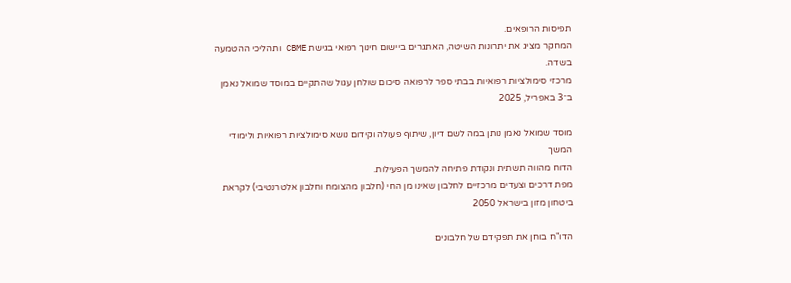תפיסות הרופאים.
המחקר מציג את יתרונות השיטה, האתגרים ביישום חינוך רפואי בגישת CBME ותהליכי ההטמעה בשדה.
מרכזי סימולציות רפואיות בבתי ספר לרפואה סיכום שולחן עגול שהתקיים במוסד שמואל נאמן ב־3 באפריל, 2025

מוסד שמואל נאמן נותן במה לשם דיון, שיתוף פעולה וקידום נושא סימולציות רפואיות ולימודי המשך
הדוח מהווה תשתית ונקודת פתיחה להמשך הפעילות.
מפת דרכים וצעדים מרכזיים לחלבון שאינו מן החי (חלבון מהצומח וחלבון אלטרנטיבי) לקראת ביטחון מזון בישראל 2050

הדו"ח בוחן את תפקידם של חלבונים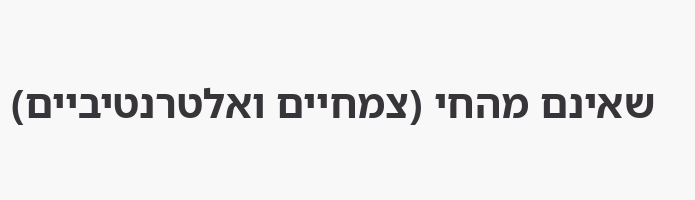שאינם מהחי (צמחיים ואלטרנטיביים)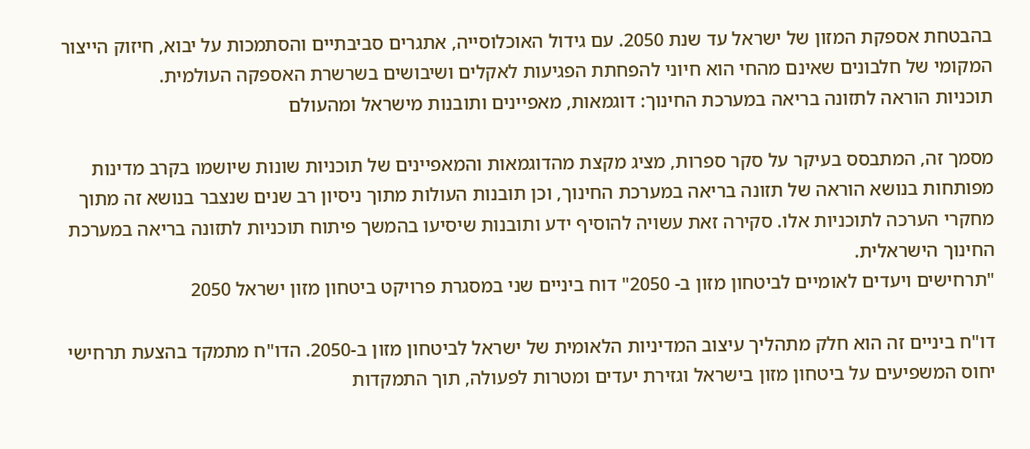בהבטחת אספקת המזון של ישראל עד שנת 2050. עם גידול האוכלוסייה, אתגרים סביבתיים והסתמכות על יבוא, חיזוק הייצור המקומי של חלבונים שאינם מהחי הוא חיוני להפחתת הפגיעות לאקלים ושיבושים בשרשרת האספקה העולמית.
תוכניות הוראה לתזונה בריאה במערכת החינוך: דוגמאות, מאפיינים ותובנות מישראל ומהעולם

מסמך זה, המתבסס בעיקר על סקר ספרות, מציג מקצת מהדוגמאות והמאפיינים של תוכניות שונות שיושמו בקרב מדינות מפותחות בנושא הוראה של תזונה בריאה במערכת החינוך, וכן תובנות העולות מתוך ניסיון רב שנים שנצבר בנושא זה מתוך מחקרי הערכה לתוכניות אלו. סקירה זאת עשויה להוסיף ידע ותובנות שיסיעו בהמשך פיתוח תוכניות לתזונה בריאה במערכת החינוך הישראלית.
"תרחישים ויעדים לאומיים לביטחון מזון ב- 2050" דוח ביניים שני במסגרת פרויקט ביטחון מזון ישראל 2050

דו"ח ביניים זה הוא חלק מתהליך עיצוב המדיניות הלאומית של ישראל לביטחון מזון ב-2050. הדו"ח מתמקד בהצעת תרחישי יחוס המשפיעים על ביטחון מזון בישראל וגזירת יעדים ומטרות לפעולה, תוך התמקדות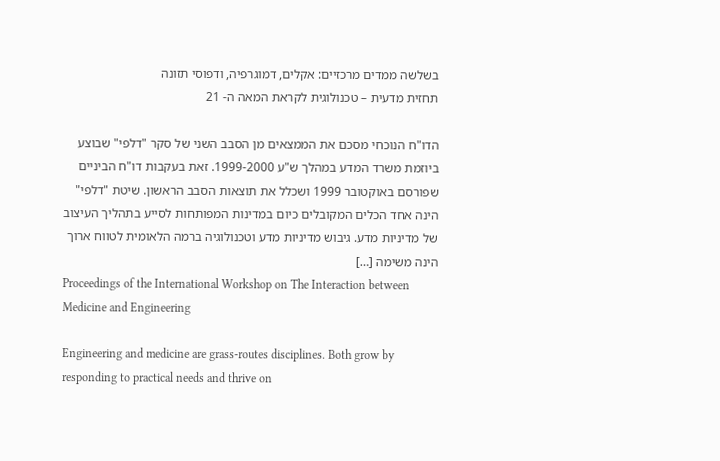בשלשה ממדים מרכזיים: אקלים, דמוגרפיה, ודפוסי תזונה
תחזית מדעית – טכנולוגית לקראת המאה ה- 21

הדו"ח הנוכחי מסכם את הממצאים מן הסבב השני של סקר "דלפי" שבוצע ביוזמת משרד המדע במהלך ש"ע 1999-2000. זאת בעקבות דו"ח הביניים שפורסם באוקטובר 1999 ושכלל את תוצאות הסבב הראשון. שיטת "דלפי" הינה אחד הכלים המקובלים כיום במדינות המפותחות לסייע בתהליך העיצוב של מדיניות מדע. גיבוש מדיניות מדע וטכנולוגיה ברמה הלאומית לטווח ארוך הינה משימה […]
Proceedings of the International Workshop on The Interaction between Medicine and Engineering

Engineering and medicine are grass-routes disciplines. Both grow by responding to practical needs and thrive on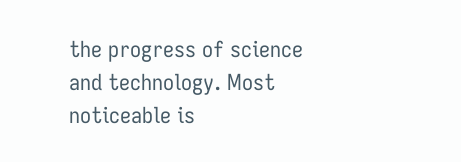the progress of science and technology. Most noticeable is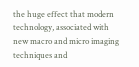the huge effect that modern technology, associated with new macro and micro imaging techniques and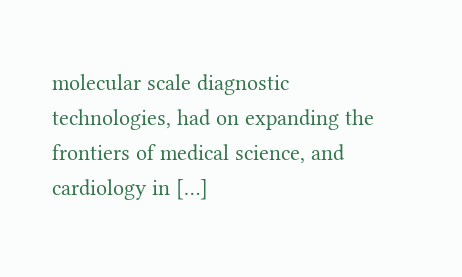molecular scale diagnostic technologies, had on expanding the frontiers of medical science, and cardiology in […]